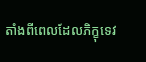តាំងពីពេលដែលភិក្ខុទេវ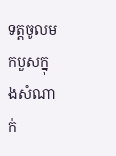ទត្តចូលមកបួសក្នុងសំណាក់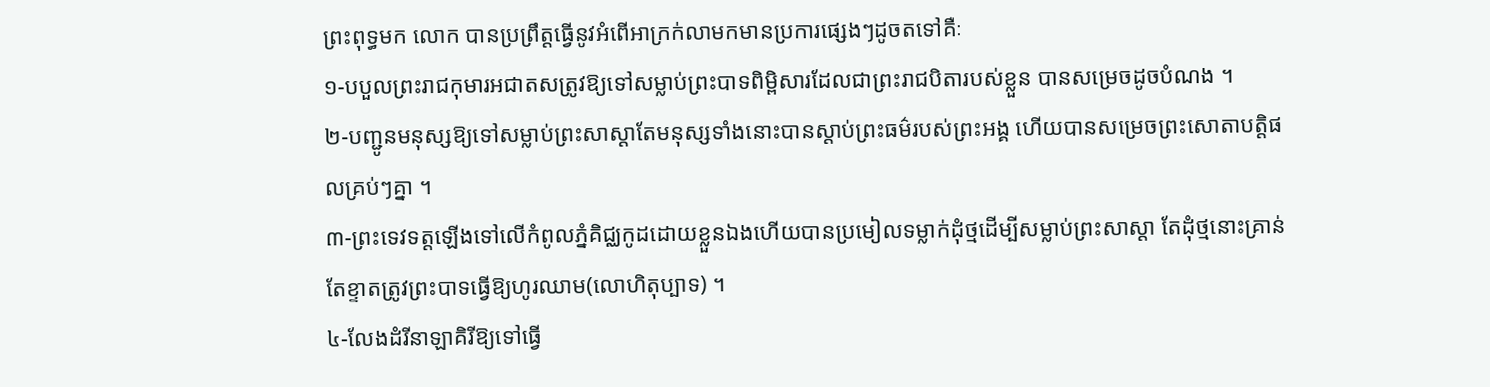ព្រះពុទ្ធមក លោក បានប្រព្រឹត្តធ្វើនូវអំពើអាក្រក់លាមកមានប្រការផ្សេងៗដូចតទៅគឺៈ
១-បបួលព្រះរាជកុមារអជាតសត្រូវឱ្យទៅសម្លាប់ព្រះបាទពិម្ពិសារដែលជាព្រះរាជបិតារបស់ខ្លួន បានសម្រេចដូចបំណង ។
២-បញ្ជូនមនុស្សឱ្យទៅសម្លាប់ព្រះសាស្តាតែមនុស្សទាំងនោះបានស្តាប់ព្រះធម៌របស់ព្រះអង្គ ហើយបានសម្រេចព្រះសោតាបត្តិផលគ្រប់ៗគ្នា ។
៣-ព្រះទេវទត្តឡើងទៅលើកំពូលភ្នំគិជ្ឈកូដដោយខ្លួនឯងហើយបានប្រមៀលទម្លាក់ដុំថ្មដើម្បីសម្លាប់ព្រះសាស្តា តែដុំថ្មនោះគ្រាន់តែខ្ទាតត្រូវព្រះបាទធ្វើឱ្យហូរឈាម(លោហិតុប្បាទ) ។
៤-លែងដំរីនាឡាគិរីឱ្យទៅធ្វើ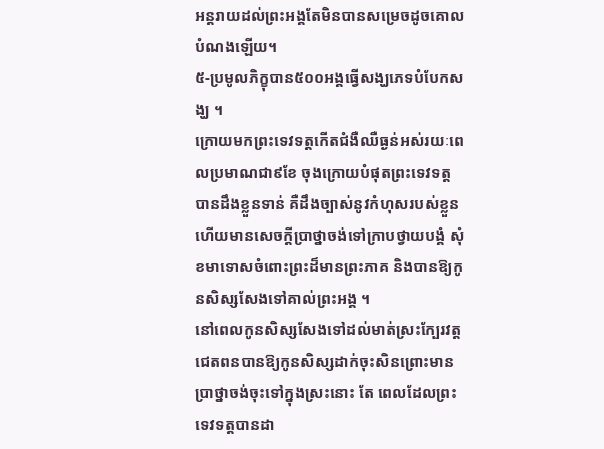អន្តរាយដល់ព្រះអង្គតែមិនបានសម្រេចដូចគោលបំណងឡើយ។
៥-ប្រមូលភិក្ខុបាន៥០០អង្គធ្វើសង្ឃភេទបំបែកសង្ឃ ។
ក្រោយមកព្រះទេវទត្តកើតជំងឺឈឺធ្ងន់អស់រយៈពេលប្រមាណជា៩ខែ ចុងក្រោយបំផុតព្រះទេវទត្តបានដឹងខ្លួនទាន់ គឺដឹងច្បាស់នូវកំហុសរបស់ខ្លួនហើយមានសេចក្តីប្រាថ្នាចង់ទៅក្រាបថ្វាយបង្គំ សុំខមាទោសចំពោះព្រះដ៏មានព្រះភាគ និងបានឱ្យកូនសិស្សសែងទៅគាល់ព្រះអង្គ ។
នៅពេលកូនសិស្សសែងទៅដល់មាត់ស្រះក្បែរវត្តជេតពនបានឱ្យកូនសិស្សដាក់ចុះសិនព្រោះមានប្រាថ្នាចង់ចុះទៅក្នុងស្រះនោះ តែ ពេលដែលព្រះទេវទត្តបានដា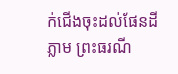ក់ជើងចុះដល់ផែនដីភ្លាម ព្រះធរណី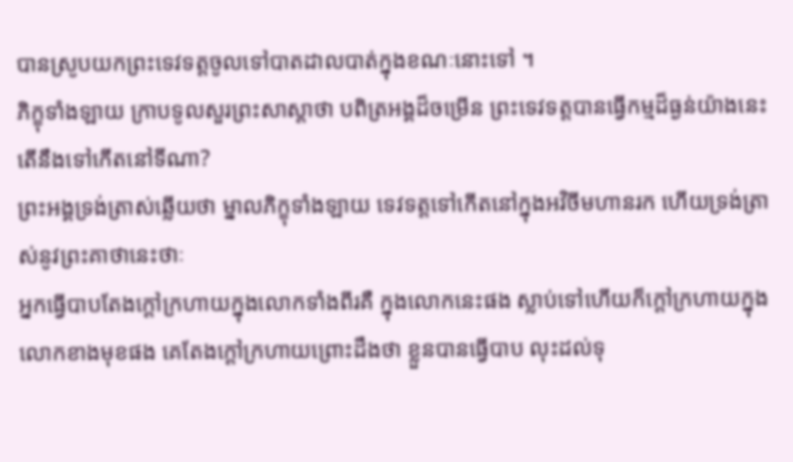បានស្រូបយកព្រះទេវទត្តចូលទៅបាតដាលបាត់ក្នុងខណៈនោះទៅ ។
ភិក្ខុទាំងឡាយ ក្រាបទូលសួរព្រះសាស្តាថា បពិត្រអង្គដ៏ចម្រើន ព្រះទេវទត្តបានធ្វើកម្មដ៏ធ្ងន់យ៉ាងនេះ តើនឹងទៅកើតនៅទីណា?
ព្រះអង្គទ្រង់ត្រាស់ឆ្លើយថា ម្នាលភិក្ខុទាំងឡាយ ទេវទត្តទៅកើតនៅក្នុងអវិចីមហានរក ហើយទ្រង់ត្រាស់នូវព្រះគាថានេះថាៈ
អ្នកធ្វើបាបតែងក្តៅក្រហាយក្នុងលោកទាំងពីរគឺ ក្នុងលោកនេះផង ស្លាប់ទៅហើយក៏ក្តៅក្រហាយក្នុងលោកខាងមុខផង គេតែងក្តៅក្រហាយព្រោះដឹងថា ខ្លួនបានធ្វើបាប លុះដល់ទុ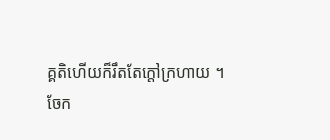គ្គតិហើយក៏រឹតតែក្តៅក្រហាយ ។
ចែក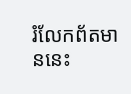រំលែកព័តមាននេះ